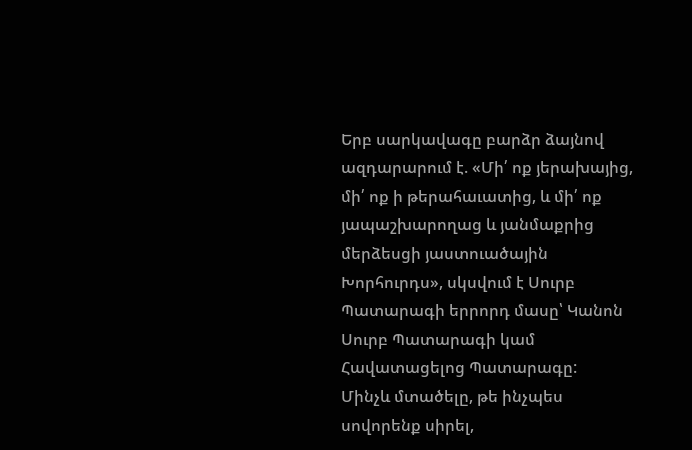Երբ սարկավագը բարձր ձայնով ազդարարում է. «Մի՛ ոք յերախայից, մի՛ ոք ի թերահաւատից, և մի՛ ոք յապաշխարողաց և յանմաքրից մերձեսցի յաստուածային Խորհուրդս», սկսվում է Սուրբ Պատարագի երրորդ մասը՝ Կանոն Սուրբ Պատարագի կամ Հավատացելոց Պատարագը:
Մինչև մտածելը, թե ինչպես սովորենք սիրել,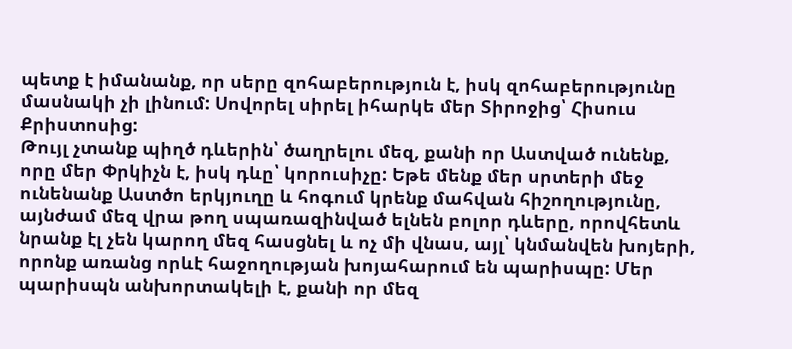պետք է իմանանք, որ սերը զոհաբերություն է, իսկ զոհաբերությունը մասնակի չի լինում: Սովորել սիրել իհարկե մեր Տիրոջից՝ Հիսուս Քրիստոսից:
Թույլ չտանք պիղծ դևերին՝ ծաղրելու մեզ, քանի որ Աստված ունենք, որը մեր Փրկիչն է, իսկ դևը՝ կորուսիչը: Եթե մենք մեր սրտերի մեջ ունենանք Աստծո երկյուղը և հոգում կրենք մահվան հիշողությունը, այնժամ մեզ վրա թող սպառազինված ելնեն բոլոր դևերը, որովհետև նրանք էլ չեն կարող մեզ հասցնել և ոչ մի վնաս, այլ՝ կնմանվեն խոյերի, որոնք առանց որևէ հաջողության խոյահարում են պարիսպը: Մեր պարիսպն անխորտակելի է, քանի որ մեզ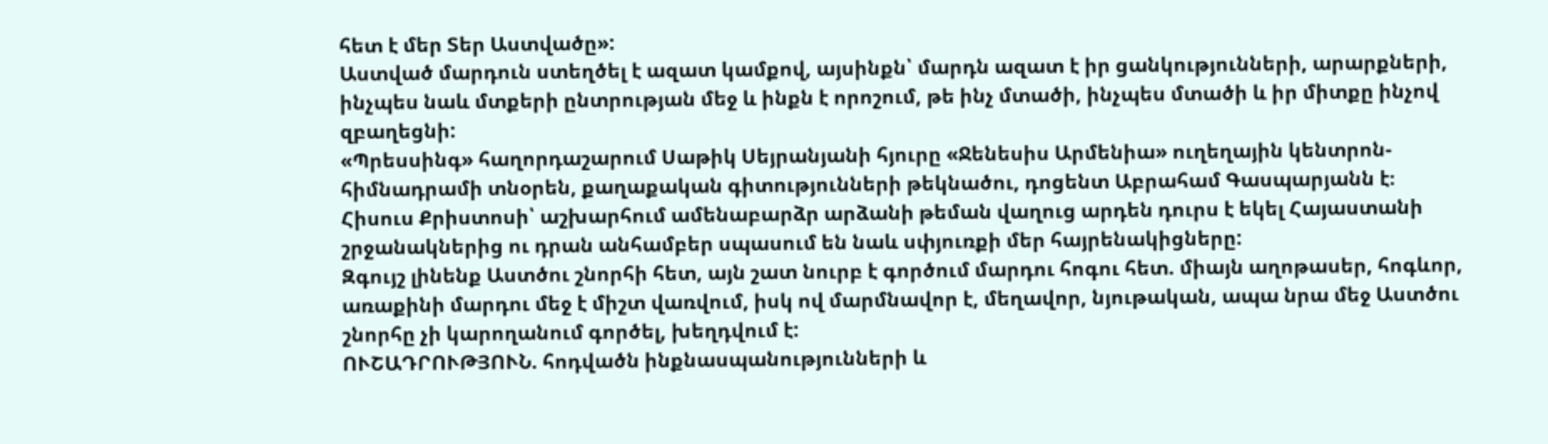հետ է մեր Տեր Աստվածը»:
Աստված մարդուն ստեղծել է ազատ կամքով, այսինքն՝ մարդն ազատ է իր ցանկությունների, արարքների, ինչպես նաև մտքերի ընտրության մեջ և ինքն է որոշում, թե ինչ մտածի, ինչպես մտածի և իր միտքը ինչով զբաղեցնի:
«Պրեսսինգ» հաղորդաշարում Սաթիկ Սեյրանյանի հյուրը «Ջենեսիս Արմենիա» ուղեղային կենտրոն-հիմնադրամի տնօրեն, քաղաքական գիտությունների թեկնածու, դոցենտ Աբրահամ Գասպարյանն է։
Հիսուս Քրիստոսի՝ աշխարհում ամենաբարձր արձանի թեման վաղուց արդեն դուրս է եկել Հայաստանի շրջանակներից ու դրան անհամբեր սպասում են նաև սփյուռքի մեր հայրենակիցները:
Զգույշ լինենք Աստծու շնորհի հետ, այն շատ նուրբ է գործում մարդու հոգու հետ. միայն աղոթասեր, հոգևոր, առաքինի մարդու մեջ է միշտ վառվում, իսկ ով մարմնավոր է, մեղավոր, նյութական, ապա նրա մեջ Աստծու շնորհը չի կարողանում գործել, խեղդվում է:
ՈՒՇԱԴՐՈՒԹՅՈՒՆ. հոդվածն ինքնասպանությունների և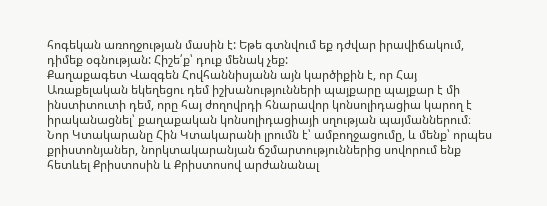հոգեկան առողջության մասին է: Եթե գտնվում եք դժվար իրավիճակում, դիմեք օգնության: Հիշե՛ք՝ դուք մենակ չեք:
Քաղաքագետ Վազգեն Հովհաննիսյանն այն կարծիքին է, որ Հայ Առաքելական եկեղեցու դեմ իշխանությունների պայքարը պայքար է մի ինստիտուտի դեմ, որը հայ ժողովրդի հնարավոր կոնսոլիդացիա կարող է իրականացնել՝ քաղաքական կոնսոլիդացիայի սղության պայմաններում։
Նոր Կտակարանը Հին Կտակարանի լրումն է՝ ամբողջացումը, և մենք՝ որպես քրիստոնյաներ, նորկտակարանյան ճշմարտություններից սովորում ենք հետևել Քրիստոսին և Քրիստոսով արժանանալ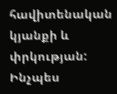հավիտենական կյանքի և փրկության: Ինչպես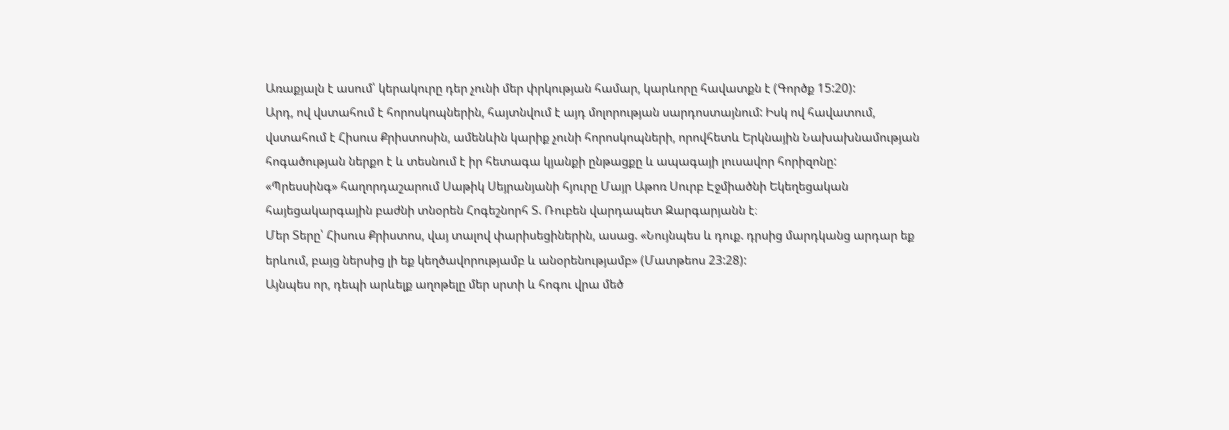Առաքյալն է ասում՝ կերակուրը դեր չունի մեր փրկության համար, կարևորը հավատքն է (Գործք 15:20):
Արդ, ով վստահում է հորոսկոպներին, հայտնվում է այդ մոլորության սարդոստայնում: Իսկ ով հավատում, վստահում է Հիսուս Քրիստոսին, ամենևին կարիք չունի հորոսկոպների, որովհետև Երկնային Նախախնամության հոգածության ներքո է և տեսնում է իր հետագա կյանքի ընթացքը և ապագայի լուսավոր հորիզոնը:
«Պրեսսինգ» հաղորդաշարում Սաթիկ Սեյրանյանի հյուրը Մայր Աթոռ Սուրբ Էջմիածնի Եկեղեցական հայեցակարգային բաժնի տնօրեն Հոգեշնորհ Տ. Ռուբեն վարդապետ Զարգարյանն է։
Մեր Տերը՝ Հիսուս Քրիստոս, վայ տալով փարիսեցիներին, ասաց. «Նույնպես և դուք. դրսից մարդկանց արդար եք երևում, բայց ներսից լի եք կեղծավորությամբ և անօրենությամբ» (Մատթեոս 23:28):
Այնպես որ, դեպի արևելք աղոթելը մեր սրտի և հոգու վրա մեծ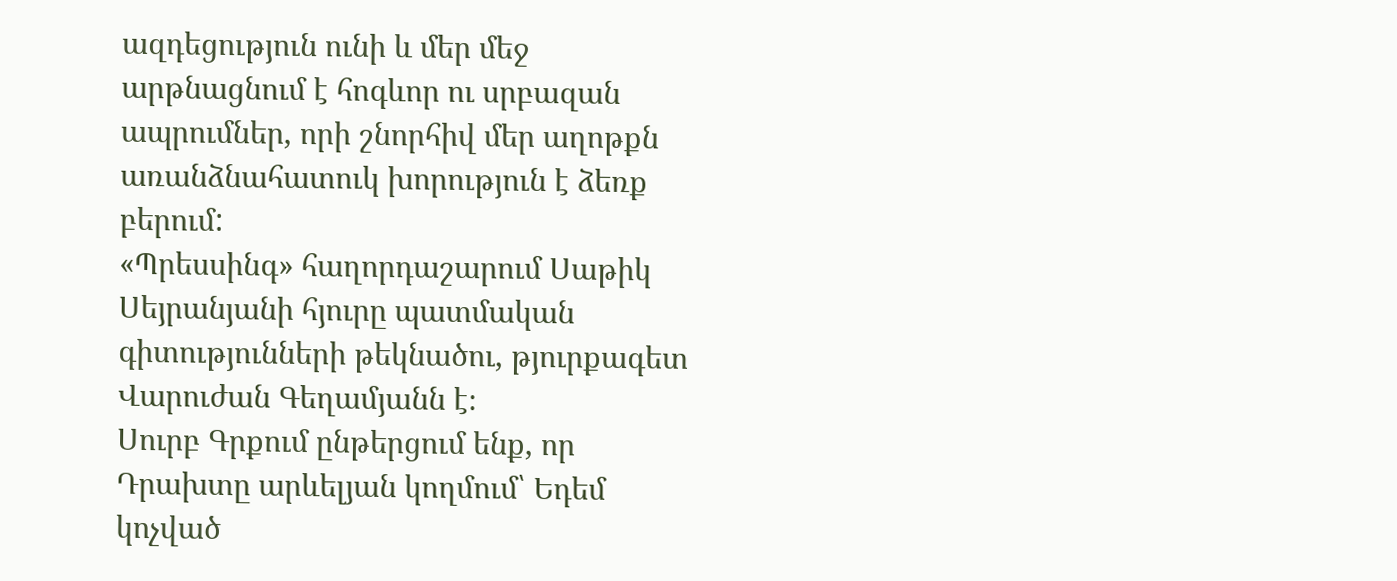ազդեցություն ունի և մեր մեջ արթնացնում է հոգևոր ու սրբազան ապրումներ, որի շնորհիվ մեր աղոթքն առանձնահատուկ խորություն է ձեռք բերում:
«Պրեսսինգ» հաղորդաշարում Սաթիկ Սեյրանյանի հյուրը պատմական գիտությունների թեկնածու, թյուրքագետ Վարուժան Գեղամյանն է։
Սուրբ Գրքում ընթերցում ենք, որ Դրախտը արևելյան կողմում՝ Եդեմ կոչված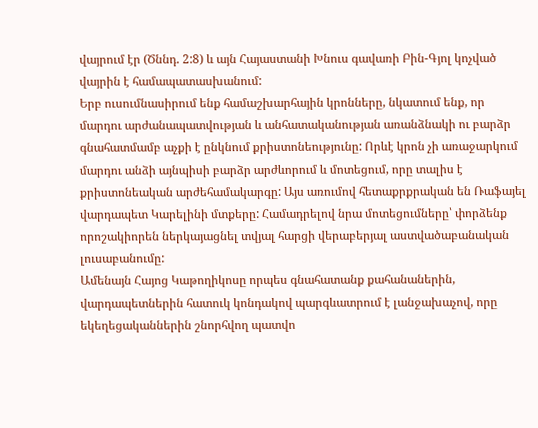վայրում էր (Ծննդ. 2:8) և այն Հայաստանի Խնուս գավառի Բին-Գյոլ կոչված վայրին է համապատասխանում:
Երբ ուսումնասիրում ենք համաշխարհային կրոնները, նկատում ենք, որ մարդու արժանապատվության և անհատականության առանձնակի ու բարձր գնահատմամբ աչքի է ընկնում քրիստոնեությունը: Որևէ կրոն չի առաջարկում մարդու անձի այնպիսի բարձր արժևորում և մոտեցում, որը տալիս է քրիստոնեական արժեհամակարգը: Այս առումով հետաքրքրական են Ռաֆայել վարդապետ Կարելինի մտքերը: Համադրելով նրա մոտեցումները՝ փորձենք որոշակիորեն ներկայացնել տվյալ հարցի վերաբերյալ աստվածաբանական լուսաբանումը:
Ամենայն Հայոց Կաթողիկոսը որպես գնահատանք քահանաներին, վարդապետներին հատուկ կոնդակով պարգևատրում է լանջախաչով, որը եկեղեցականներին շնորհվող պատվո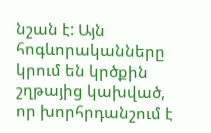նշան է: Այն հոգևորականները կրում են կրծքին շղթայից կախված, որ խորհրդանշում է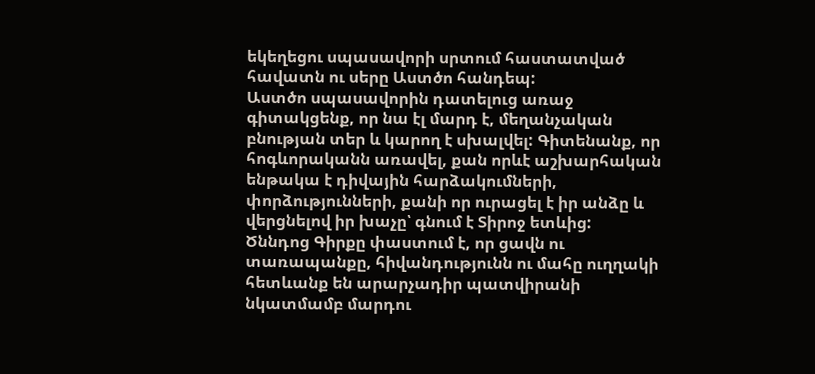եկեղեցու սպասավորի սրտում հաստատված հավատն ու սերը Աստծո հանդեպ:
Աստծո սպասավորին դատելուց առաջ գիտակցենք, որ նա էլ մարդ է, մեղանչական բնության տեր և կարող է սխալվել: Գիտենանք, որ հոգևորականն առավել, քան որևէ աշխարհական ենթակա է դիվային հարձակումների, փորձությունների, քանի որ ուրացել է իր անձը և վերցնելով իր խաչը՝ գնում է Տիրոջ ետևից:
Ծննդոց Գիրքը փաստում է, որ ցավն ու տառապանքը, հիվանդությունն ու մահը ուղղակի հետևանք են արարչադիր պատվիրանի նկատմամբ մարդու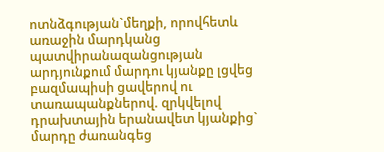ոտնձգության`մեղքի, որովհետև առաջին մարդկանց պատվիրանազանցության արդյունքում մարդու կյանքը լցվեց բազմապիսի ցավերով ու տառապանքներով. զրկվելով դրախտային երանավետ կյանքից` մարդը ժառանգեց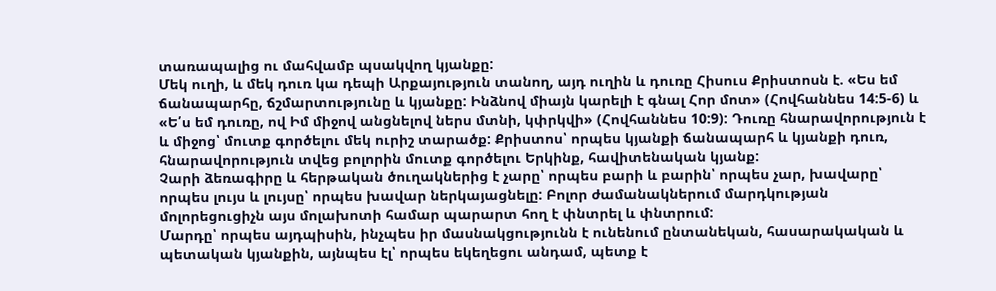տառապալից ու մահվամբ պսակվող կյանքը:
Մեկ ուղի, և մեկ դուռ կա դեպի Արքայություն տանող, այդ ուղին և դուռը Հիսուս Քրիստոսն է. «Ես եմ ճանապարհը, ճշմարտությունը և կյանքը: Ինձնով միայն կարելի է գնալ Հոր մոտ» (Հովհաննես 14:5-6) և «Ե՛ս եմ դուռը, ով Իմ միջով անցնելով ներս մտնի, կփրկվի» (Հովհաննես 10:9): Դուռը հնարավորություն է և միջոց՝ մուտք գործելու մեկ ուրիշ տարածք: Քրիստոս՝ որպես կյանքի ճանապարհ և կյանքի դուռ, հնարավորություն տվեց բոլորին մուտք գործելու Երկինք, հավիտենական կյանք:
Չարի ձեռագիրը և հերթական ծուղակներից է չարը՝ որպես բարի և բարին՝ որպես չար, խավարը՝ որպես լույս և լույսը՝ որպես խավար ներկայացնելը: Բոլոր ժամանակներում մարդկության մոլորեցուցիչն այս մոլախոտի համար պարարտ հող է փնտրել և փնտրում:
Մարդը՝ որպես այդպիսին, ինչպես իր մասնակցությունն է ունենում ընտանեկան, հասարակական և պետական կյանքին, այնպես էլ՝ որպես եկեղեցու անդամ, պետք է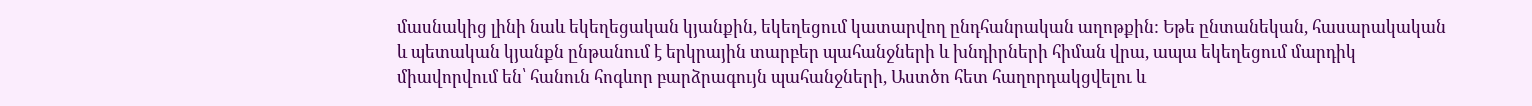մասնակից լինի նաև եկեղեցական կյանքին, եկեղեցում կատարվող ընդհանրական աղոթքին: Եթե ընտանեկան, հասարակական և պետական կյանքն ընթանում է երկրային տարբեր պահանջների և խնդիրների հիման վրա, ապա եկեղեցում մարդիկ միավորվում են՝ հանուն հոգևոր բարձրագույն պահանջների, Աստծո հետ հաղորդակցվելու և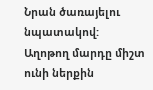Նրան ծառայելու նպատակով:
Աղոթող մարդը միշտ ունի ներքին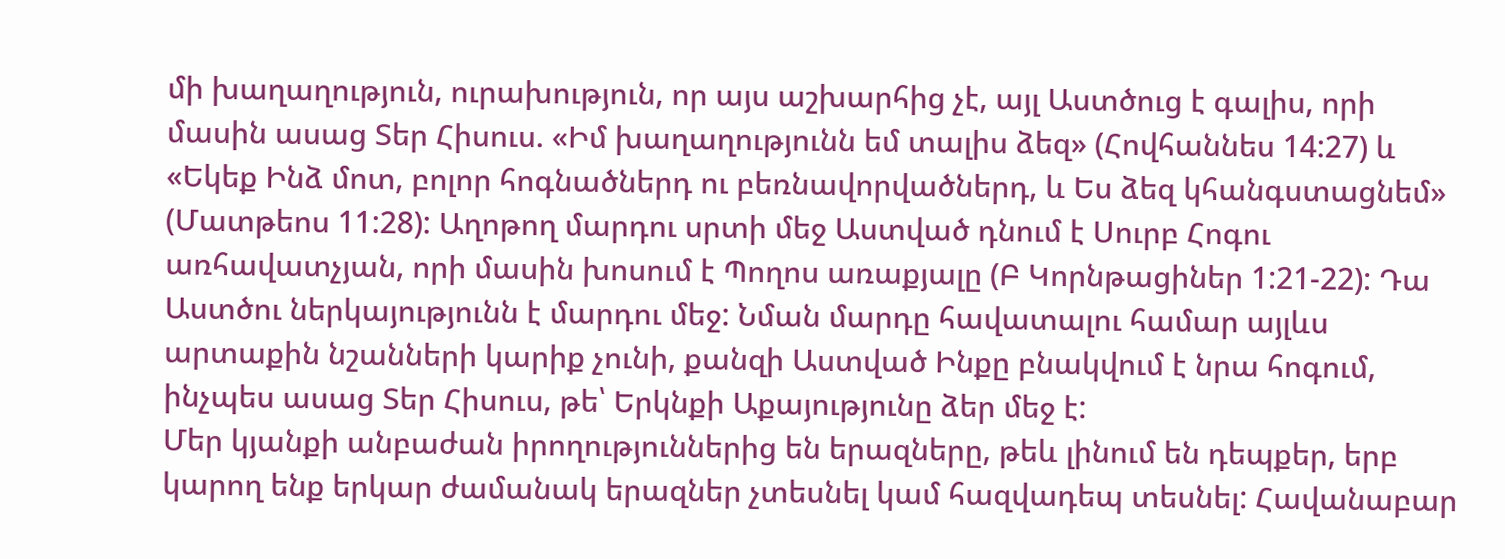մի խաղաղություն, ուրախություն, որ այս աշխարհից չէ, այլ Աստծուց է գալիս, որի մասին ասաց Տեր Հիսուս. «Իմ խաղաղությունն եմ տալիս ձեզ» (Հովհաննես 14:27) և «Եկեք Ինձ մոտ, բոլոր հոգնածներդ ու բեռնավորվածներդ, և Ես ձեզ կհանգստացնեմ» (Մատթեոս 11:28): Աղոթող մարդու սրտի մեջ Աստված դնում է Սուրբ Հոգու առհավատչյան, որի մասին խոսում է Պողոս առաքյալը (Բ Կորնթացիներ 1:21-22): Դա Աստծու ներկայությունն է մարդու մեջ: Նման մարդը հավատալու համար այլևս արտաքին նշանների կարիք չունի, քանզի Աստված Ինքը բնակվում է նրա հոգում, ինչպես ասաց Տեր Հիսուս, թե՝ Երկնքի Աքայությունը ձեր մեջ է:
Մեր կյանքի անբաժան իրողություններից են երազները, թեև լինում են դեպքեր, երբ կարող ենք երկար ժամանակ երազներ չտեսնել կամ հազվադեպ տեսնել: Հավանաբար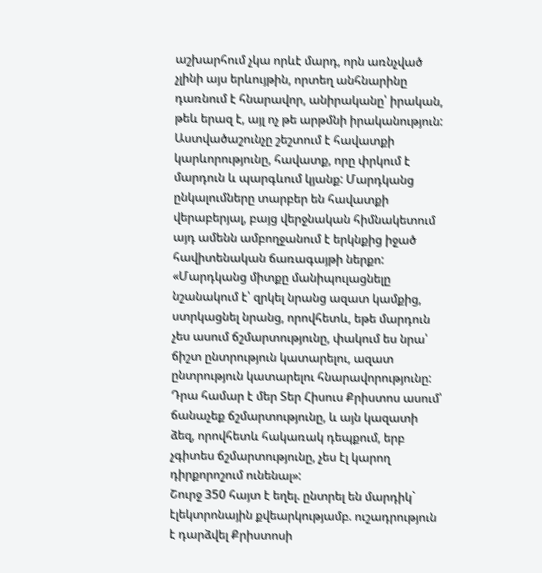աշխարհում չկա որևէ մարդ, որն առնչված չլինի այս երևույթին, որտեղ անհնարինը դառնում է հնարավոր, անիրականը՝ իրական, թեև երազ է, այլ ոչ թե արթմնի իրականություն:
Աստվածաշունչը շեշտում է հավատքի կարևորությունը, հավատք, որը փրկում է մարդուն և պարգևում կյանք: Մարդկանց ընկալումները տարբեր են հավատքի վերաբերյալ, բայց վերջնական հիմնակետում այդ ամենն ամբողջանում է երկնքից իջած հավիտենական ճառագայթի ներքո:
«Մարդկանց միտքը մանիպուլացնելը նշանակում է՝ զրկել նրանց ազատ կամքից, ստրկացնել նրանց, որովհետև, եթե մարդուն չես ասում ճշմարտությունը, փակում ես նրա՝ ճիշտ ընտրություն կատարելու, ազատ ընտրություն կատարելու հնարավորությունը: Դրա համար է մեր Տեր Հիսուս Քրիստոս ասում՝ ճանաչեք ճշմարտությունը, և այն կազատի ձեզ, որովհետև հակառակ դեպքում, երբ չգիտես ճշմարտությունը, չես էլ կարող դիրքորոշում ունենալ»:
Շուրջ 350 հայտ է եղել. ընտրել են մարդիկ` էլեկտրոնային քվեարկությամբ. ուշադրություն է դարձվել Քրիստոսի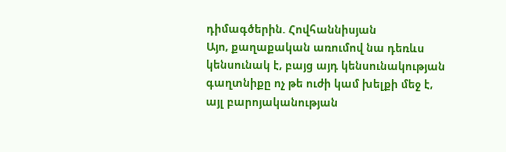դիմագծերին. Հովհաննիսյան
Այո, քաղաքական առումով նա դեռևս կենսունակ է, բայց այդ կենսունակության գաղտնիքը ոչ թե ուժի կամ խելքի մեջ է, այլ բարոյականության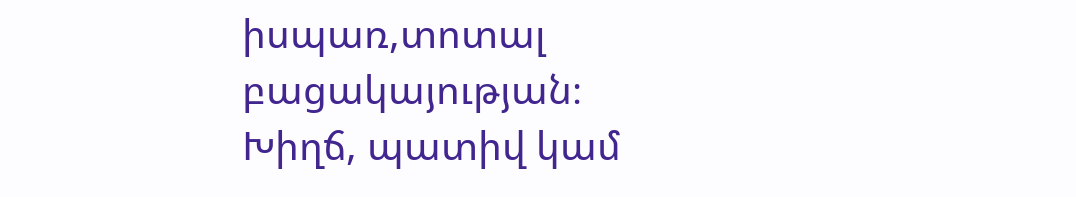իսպառ,տոտալ բացակայության։ Խիղճ, պատիվ կամ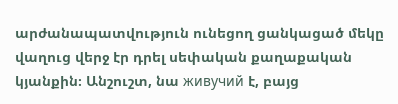արժանապատվություն ունեցող ցանկացած մեկը վաղուց վերջ էր դրել սեփական քաղաքական կյանքին։ Անշուշտ, նա живучий է, բայց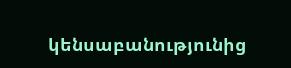կենսաբանությունից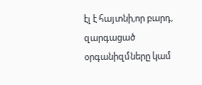էլ է հայտնի,որ բարդ, զարգացած օրգանիզմները կամ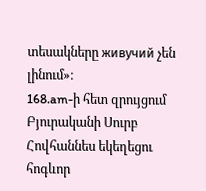տեսակները живучий չեն լինում»։
168.am-ի հետ զրույցում Բյուրականի Սուրբ Հովհաննես եկեղեցու հոգևոր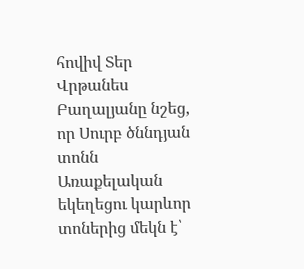հովիվ Տեր Վրթանես Բաղալյանը նշեց, որ Սուրբ ծննդյան տոնն Առաքելական եկեղեցու կարևոր տոներից մեկն է՝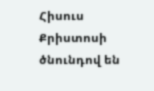Հիսուս Քրիստոսի ծնունդով են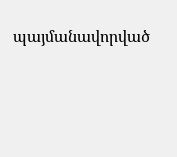պայմանավորված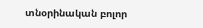տնօրինական բոլոր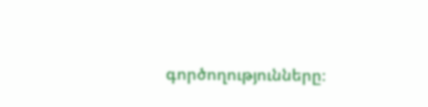գործողությունները։